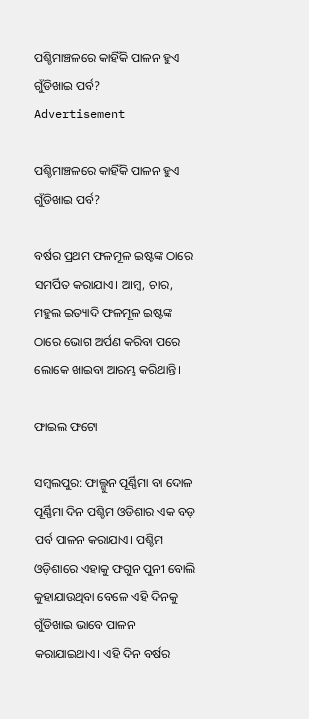ପଶ୍ଚିମାଞ୍ଚଳରେ କାହିଁକି ପାଳନ ହୁଏ ଗୁଁଡିଖାଇ ପର୍ବ?
Advertisement

ପଶ୍ଚିମାଞ୍ଚଳରେ କାହିଁକି ପାଳନ ହୁଏ ଗୁଁଡିଖାଇ ପର୍ବ?

ବର୍ଷର ପ୍ରଥମ ଫଳମୂଳ ଇଷ୍ଟଙ୍କ ଠାରେ ସମର୍ପିତ କରାଯାଏ। ଆମ୍ବ, ଚାର, ମହୁଲ ଇତ୍ୟାଦି ଫଳମୂଳ ଇଷ୍ଟଙ୍କ ଠାରେ ଭୋଗ ଅର୍ପଣ କରିବା ପରେ ଲୋକେ ଖାଇବା ଆରମ୍ଭ କରିଥାନ୍ତି।

ଫାଇଲ ଫଟୋ

ସମ୍ବଲପୁର: ଫାଲ୍ଗୁନ ପୂର୍ଣ୍ଣିମା ବା ଦୋଳ ପୂର୍ଣ୍ଣିମା ଦିନ ପଶ୍ଚିମ ଓଡିଶାର ଏକ ବଡ଼ ପର୍ବ ପାଳନ କରାଯାଏ। ପଶ୍ଚିମ ଓଡ଼ିଶାରେ ଏହାକୁ ଫଗୁନ ପୁନୀ ବୋଲି କୁହାଯାଉଥିବା ବେଳେ ଏହି ଦିନକୁ ଗୁଁଡିଖାଇ ଭାବେ ପାଳନ  କରାଯାଇଥାଏ। ଏହି ଦିନ ବର୍ଷର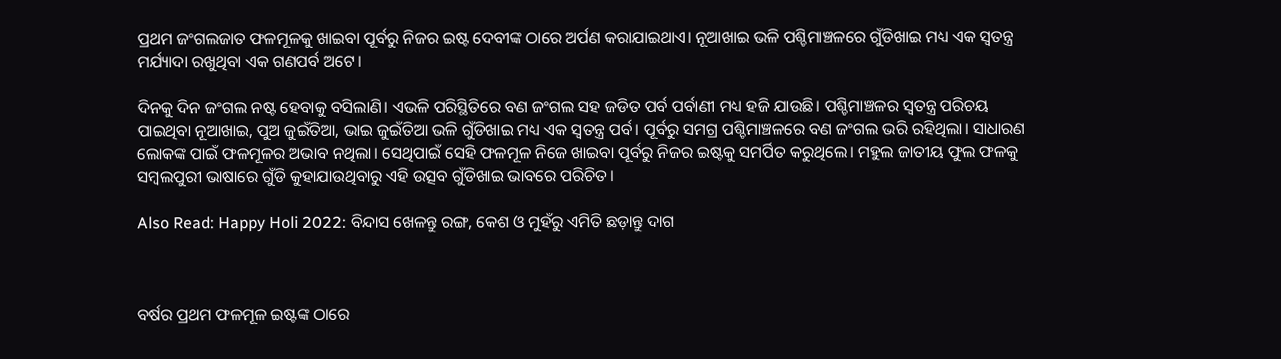ପ୍ରଥମ ଜଂଗଲଜାତ ଫଳମୂଳକୁ ଖାଇବା ପୂର୍ବରୁ ନିଜର ଇଷ୍ଟ ଦେବୀଙ୍କ ଠାରେ ଅର୍ପଣ କରାଯାଇଥାଏ। ନୂଆଖାଇ ଭଳି ପଶ୍ଚିମାଞ୍ଚଳରେ ଗୁଁଡିଖାଇ ମଧ୍ୟ ଏକ ସ୍ବତନ୍ତ୍ର ମର୍ଯ୍ୟାଦା ରଖୁଥିବା ଏକ ଗଣପର୍ବ ଅଟେ।

ଦିନକୁ ଦିନ ଜଂଗଲ ନଷ୍ଟ ହେବାକୁ ବସିଲାଣି। ଏଭଳି ପରିସ୍ଥିତିରେ ବଣ ଜଂଗଲ ସହ ଜଡିତ ପର୍ବ ପର୍ବାଣୀ ମଧ୍ୟ ହଜି ଯାଉଛି। ପଶ୍ଚିମାଞ୍ଚଳର ସ୍ବତନ୍ତ୍ର ପରିଚୟ ପାଇଥିବା ନୂଆଖାଇ, ପୁଅ ଜୁଇଁତିଆ, ଭାଇ ଜୁଇଁତିଆ ଭଳି ଗୁଁଡିଖାଇ ମଧ୍ୟ ଏକ ସ୍ବତନ୍ତ୍ର ପର୍ବ। ପୂର୍ବରୁ ସମଗ୍ର ପଶ୍ଚିମାଞ୍ଚଳରେ ବଣ ଜଂଗଲ ଭରି ରହିଥିଲା। ସାଧାରଣ ଲୋକଙ୍କ ପାଇଁ ଫଳମୂଳର ଅଭାବ ନଥିଲା। ସେଥିପାଇଁ ସେହି ଫଳମୂଳ ନିଜେ ଖାଇବା ପୂର୍ବରୁ ନିଜର ଇଷ୍ଟକୁ ସମର୍ପିତ କରୁଥିଲେ। ମହୁଲ ଜାତୀୟ ଫୁଲ ଫଳକୁ ସମ୍ବଲପୁରୀ ଭାଷାରେ ଗୁଁଡି କୁହାଯାଉଥିବାରୁ ଏହି ଉତ୍ସବ ଗୁଁଡିଖାଇ ଭାବରେ ପରିଚିତ।

Also Read: Happy Holi 2022: ବିନ୍ଦାସ ଖେଳନ୍ତୁ ରଙ୍ଗ, କେଶ ଓ ମୁହଁରୁ ଏମିତି ଛଡ଼ାନ୍ତୁ ଦାଗ



ବର୍ଷର ପ୍ରଥମ ଫଳମୂଳ ଇଷ୍ଟଙ୍କ ଠାରେ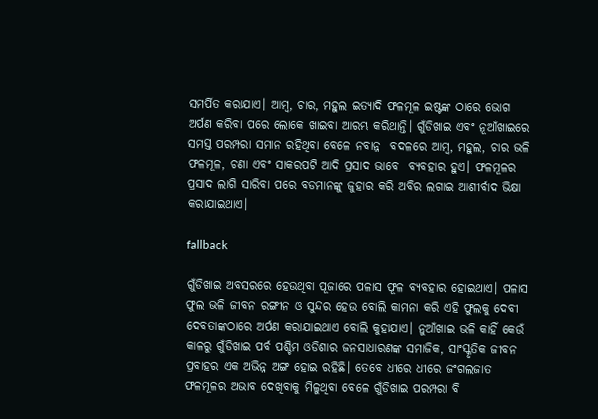ସମର୍ପିତ କରାଯାଏ। ଆମ୍ବ, ଚାର, ମହୁଲ ଇତ୍ୟାଦି ଫଳମୂଳ ଇଷ୍ଟଙ୍କ ଠାରେ ଭୋଗ ଅର୍ପଣ କରିବା ପରେ ଲୋକେ ଖାଇବା ଆରମ୍ଭ କରିଥାନ୍ତି। ଗୁଁଡିଖାଇ ଏବଂ ନୂଆଁଖାଇରେ ସମସ୍ତ ପରମ୍ପରା ସମାନ ରହିଥିବା ବେଳେ ନବାନ୍ନ  ବଦଳରେ ଆମ୍ବ, ମହୁଲ, ଚାର ଭଳି ଫଳମୂଳ, ଚଣା ଏବଂ ସାକରପଟି ଆଦି ପ୍ରସାଦ ଭାବେ  ବ୍ୟବହାର ହୁଏ। ଫଳମୂଳର ପ୍ରସାଦ ଲାଗି ସାରିବା ପରେ ବଡମାନଙ୍କୁ ଜୁହାର କରି ଅବିର ଲଗାଇ ଆଶୀର୍ବାଦ ଭିକ୍ଷା କରାଯାଇଥାଏ।

fallback

ଗୁଁଡିଖାଇ ଅବସରରେ ହେଉଥିବା ପୂଜାରେ ପଳାସ ଫୂଳ ବ୍ୟବହାର ହୋଇଥାଏ। ପଳାସ ଫୁଲ ଭଳି ଜୀବନ ରଙ୍ଗୀନ ଓ ସୁନ୍ଦର ହେଉ ବୋଲି କାମନା କରି ଏହି ଫୁଲକୁ ଦେବୀ ଦେବତାଙ୍କଠାରେ ଅର୍ପଣ କରାଯାଇଥାଏ ବୋଲି କୁହାଯାଏ। ନୁଆଁଖାଇ ଭଳି କାହିଁ କେଉଁ କାଳରୁ ଗୁଁଡିଖାଇ ପର୍ବ ପଶ୍ଚିମ ଓଡିଶାର ଜନସାଧାରଣଙ୍କ ସମାଜିକ, ସାଂସ୍କୃତିକ ଜୀବନ ପ୍ରବାହର ଏକ ଅଭିନ୍ନ ଅଙ୍ଗ ହୋଇ ରହିଛି। ତେବେ ଧୀରେ ଧୀରେ ଜଂଗଲଜାତ ଫଳମୂଳର ଅଭାବ ଦେଖିବାକୁ ମିଳୁଥିବା ବେଳେ ଗୁଁଡିଖାଇ ପରମ୍ପରା ବି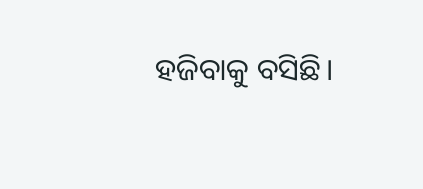ହଜିବାକୁ ବସିଛି।